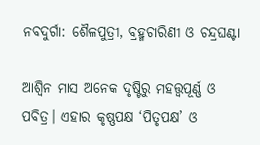ନବଦୁର୍ଗା: ଶୈଳପୁତ୍ରୀ, ବ୍ରହ୍ମଚାରିଣୀ ଓ ଚନ୍ଦ୍ରଘଣ୍ଟା

ଆଶ୍ବିନ ମାସ ଅନେକ ଦୃଷ୍ଟିରୁ ମହତ୍ତ୍ବପୂର୍ଣ୍ଣ ଓ ପବିତ୍ର। ଏହାର କୃଷ୍ଣପକ୍ଷ ‘ପିତୃପକ୍ଷ’ ଓ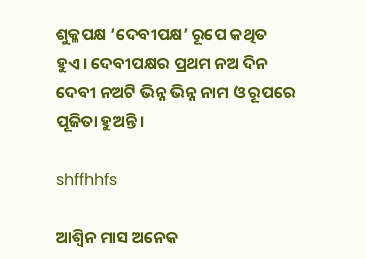ଶୁକ୍ଳପକ୍ଷ ‘ଦେବୀପକ୍ଷ’ ରୂପେ କଥିତ ହୁଏ। ଦେବୀପକ୍ଷର ପ୍ରଥମ ନଅ ଦିନ ଦେବୀ ନଅଟି ଭିନ୍ନ ଭିନ୍ନ ନାମ ଓ ରୂପରେ ପୂଜିତା ହୁଅନ୍ତି।

shffhhfs

ଆଶ୍ବିନ ମାସ ଅନେକ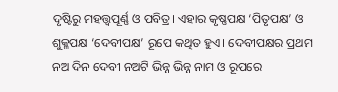ଦୃଷ୍ଟିରୁ ମହତ୍ତ୍ବପୂର୍ଣ୍ଣ ଓ ପବିତ୍ର। ଏହାର କୃଷ୍ଣପକ୍ଷ ‘ପିତୃପକ୍ଷ’ ଓ ଶୁକ୍ଳପକ୍ଷ ‘ଦେବୀପକ୍ଷ’ ରୂପେ କଥିତ ହୁଏ। ଦେବୀପକ୍ଷର ପ୍ରଥମ ନଅ ଦିନ ଦେବୀ ନଅଟି ଭିନ୍ନ ଭିନ୍ନ ନାମ ଓ ରୂପରେ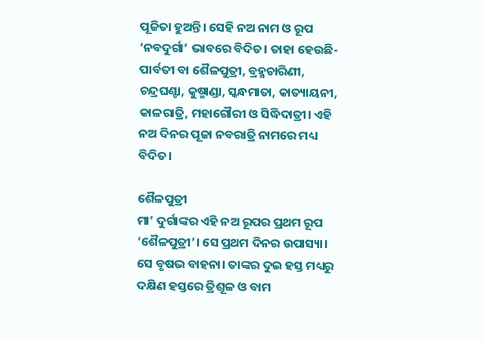ପୂଜିତା ହୁଅନ୍ତି। ସେହି ନଅ ନାମ ଓ ରୂପ ‘ନବଦୁର୍ଗା’ ଭାବରେ ବିଦିତ। ତାହା ହେଉଛି- ପାର୍ବତୀ ବା ଶୈଳପୁତ୍ରୀ, ବ୍ରହ୍ମଚାରିଣୀ, ଚନ୍ଦ୍ରଘଣ୍ଟା, କୁଷ୍ମାଣ୍ଡା, ସ୍କନ୍ଧମାତା, କାତ୍ୟାୟନୀ, କାଳରାତ୍ରି, ମହାଗୌରୀ ଓ ସିଦ୍ଧିଦାତ୍ରୀ। ଏହି ନଅ ଦିନର ପୂଜା ନବରାତ୍ରି ନାମରେ ମଧ୍ୟ ବିଦିତ।

ଶୈଳପୁତ୍ରୀ
ମା’ ଦୁର୍ଗାଙ୍କର ଏହି ନଅ ରୂପର ପ୍ରଥମ ରୂପ ‘ଶୈଳପୁତ୍ରୀ’। ସେ ପ୍ରଥମ ଦିନର ଉପାସ୍ୟା। ସେ ବୃଷଭ ବାହନା। ତାଙ୍କର ଦୁଇ ହସ୍ତ ମଧ୍ୟରୁ ଦକ୍ଷିଣ ହସ୍ତରେ ତ୍ରିଶୂଳ ଓ ବାମ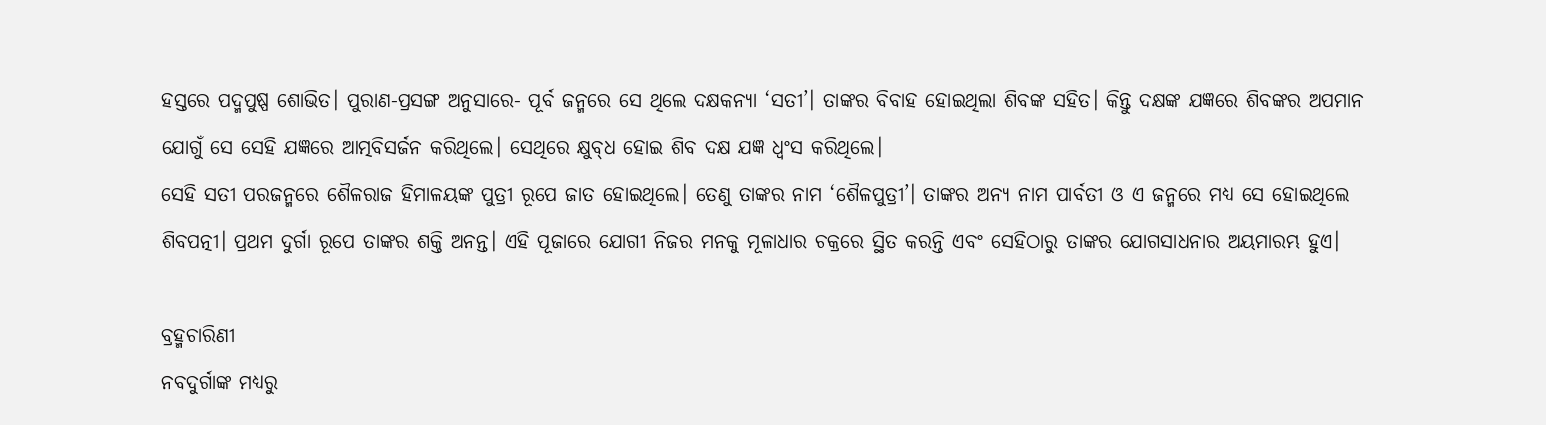ହସ୍ତରେ ପଦ୍ମପୁଷ୍ପ ଶୋଭିତ। ପୁରାଣ-ପ୍ରସଙ୍ଗ ଅନୁସାରେ- ପୂର୍ବ ଜନ୍ମରେ ସେ ଥିଲେ ଦକ୍ଷକନ୍ୟା ‘ସତୀ’। ତାଙ୍କର ବିବାହ ହୋଇଥିଲା ଶିବଙ୍କ ସହିତ। କିନ୍ତୁ ଦକ୍ଷଙ୍କ ଯଜ୍ଞରେ ଶିବଙ୍କର ଅପମାନ ଯୋଗୁଁ ସେ ସେହି ଯଜ୍ଞରେ ଆତ୍ମବିସର୍ଜନ କରିଥିଲେ। ସେଥିରେ କ୍ଷୁବ୍‌ଧ ହୋଇ ଶିବ ଦକ୍ଷ ଯଜ୍ଞ ଧ୍ବଂସ କରିଥିଲେ।
ସେହି ସତୀ ପରଜନ୍ମରେ ଶୈଳରାଜ ହିମାଳୟଙ୍କ ପୁତ୍ରୀ ରୂପେ ଜାତ ହୋଇଥିଲେ। ତେଣୁ ତାଙ୍କର ନାମ ‘ଶୈଳପୁତ୍ରୀ’। ତାଙ୍କର ଅନ୍ୟ ନାମ ପାର୍ବତୀ ଓ ଏ ଜନ୍ମରେ ମଧ୍ୟ ସେ ହୋଇଥିଲେ ଶିବପତ୍ନୀ। ପ୍ରଥମ ଦୁର୍ଗା ରୂପେ ତାଙ୍କର ଶକ୍ତି ଅନନ୍ତ। ଏହି ପୂଜାରେ ଯୋଗୀ ନିଜର ମନକୁ ମୂଳାଧାର ଚକ୍ରରେ ସ୍ଥିତ କରନ୍ତି ଏବଂ ସେହିଠାରୁ ତାଙ୍କର ଯୋଗସାଧନାର ଅୟମାରମ୍ଭ ହୁଏ।

ବ୍ରହ୍ମଚାରିଣୀ
ନବଦୁର୍ଗାଙ୍କ ମଧ୍ୟରୁ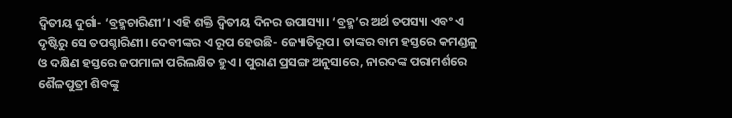ଦ୍ବିତୀୟ ଦୁର୍ଗା- ‘ବ୍ରହ୍ମଚାରିଣୀ’। ଏହି ଶକ୍ତି ଦ୍ବିତୀୟ ଦିନର ଉପାସ୍ୟା। ‘ବ୍ରହ୍ମ’ର ଅର୍ଥ ତପସ୍ୟା ଏବଂ ଏ ଦୃଷ୍ଟିରୁ ସେ ତପଶ୍ଚାରିଣୀ। ଦେବୀଙ୍କର ଏ ରୂପ ହେଉଛି- ଜ୍ୟୋତିରୂପ। ତାଙ୍କର ବାମ ହସ୍ତରେ କମଣ୍ଡଳୁ ଓ ଦକ୍ଷିଣ ହସ୍ତରେ ଜପମାଳା ପରିଲକ୍ଷିତ ହୁଏ। ପୁରାଣ ପ୍ରସଙ୍ଗ ଅନୁସାରେ, ନାରଦଙ୍କ ପରାମର୍ଶରେ ଶୈଳପୁତ୍ରୀ ଶିବଙ୍କୁ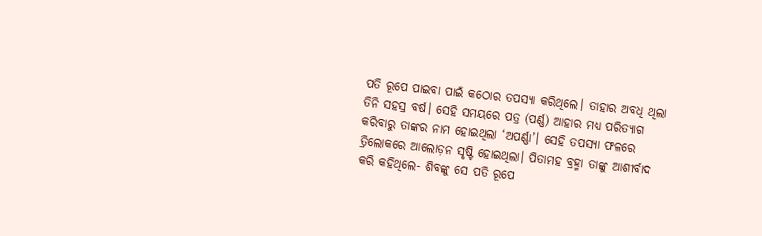ପତି ରୂପେ ପାଇବା ପାଇଁ କଠୋର ତପସ୍ୟା କରିଥିଲେ। ତାହାର ଅବଧି ଥିଲା ତିନି ସହସ୍ର ବର୍ଷ। ସେହି ସମୟରେ ପତ୍ର (ପର୍ଣ୍ଣ) ଆହାର ମଧ୍ୟ ପରିତ୍ୟାଗ କରିବାରୁ ତାଙ୍କର ନାମ ହୋଇଥିଲା ‘ଅପର୍ଣ୍ଣା’। ସେହି ତପସ୍ୟା ଫଳରେ ତ୍ରିଲୋକରେ ‌ଆଲୋଡ଼ନ ସୃଷ୍ଟି ହୋଇଥିଲା। ପିତାମହ ବ୍ରହ୍ମା ତାଙ୍କୁ ଆଶୀର୍ବାଦ କରି କହିଥିଲେ- ଶିବଙ୍କୁ ସେ ପତି ରୂପେ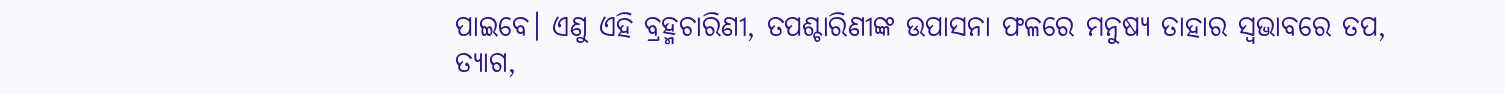ପାଇବେ। ଏଣୁ ଏହି ବ୍ରହ୍ମଚାରିଣୀ, ତପଶ୍ଚାରିଣୀଙ୍କ ଉପାସନା ଫଳରେ ମନୁଷ୍ୟ ତାହାର ସ୍ବଭାବରେ ତପ, ତ୍ୟାଗ,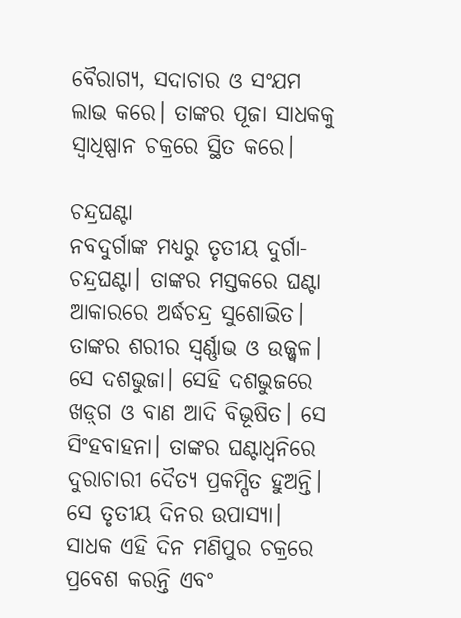ବୈରାଗ୍ୟ, ସଦାଚାର ଓ ସଂଯମ ଲାଭ କରେ। ତାଙ୍କର ପୂଜା ସାଧକକୁ ସ୍ବାଧିଷ୍ପାନ ଚକ୍ରରେ ସ୍ଥିତ କରେ।

ଚନ୍ଦ୍ରଘଣ୍ଟା
ନବଦୁର୍ଗା‌ଙ୍କ ମଧ୍ୟରୁ ତୃତୀୟ ଦୁର୍ଗା- ଚନ୍ଦ୍ରଘଣ୍ଟା। ତାଙ୍କର ମସ୍ତକରେ ଘଣ୍ଟା ଆକାରରେ ଅର୍ଦ୍ଧଚନ୍ଦ୍ର ସୁଶୋଭିତ। ତାଙ୍କର ଶରୀର ସ୍ବର୍ଣ୍ଣାଭ ଓ ଉଜ୍ଜ୍ବଳ। ସେ ଦଶଭୁଜା। ସେହି ଦଶଭୁଜରେ ଖଡ଼୍‌ଗ ଓ ବାଣ ଆଦି ବିଭୂଷିତ। ସେ ସିଂହବାହନା। ତାଙ୍କର ଘଣ୍ଟାଧ୍ବନିରେ ଦୁରାଚାରୀ ଦୈତ୍ୟ ପ୍ରକମ୍ପିତ ହୁଅନ୍ତି। ସେ ତୃତୀୟ ଦିନର ଉପାସ୍ୟା। ସାଧକ ‌ଏହି ଦିନ ମଣିପୁର ଚକ୍ରରେ ପ୍ରବେଶ କରନ୍ତି ଏବଂ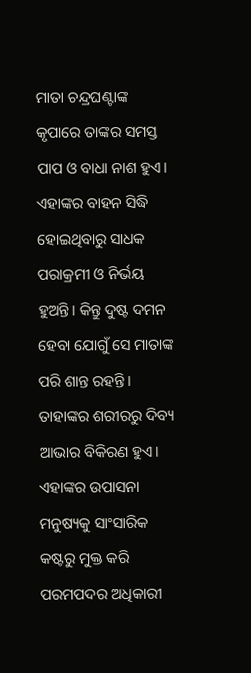ମାତା ଚନ୍ଦ୍ରଘଣ୍ଟାଙ୍କ କୃପାରେ ତାଙ୍କର ସମସ୍ତ ପାପ ଓ ବାଧା ନାଶ ହୁଏ। ଏହାଙ୍କର ବାହନ ସିଦ୍ଧି ହୋଇଥିବାରୁ ସାଧକ ପରାକ୍ରମୀ ଓ ନିର୍ଭୟ ହୁଅନ୍ତି। କିନ୍ତୁ ଦୁଷ୍ଟ ଦମନ ହେବା ଯୋଗୁଁ ସେ ମାତାଙ୍କ ପରି ଶାନ୍ତ ରହନ୍ତି। ତାହାଙ୍କର ଶରୀରରୁ ଦିବ୍ୟ ଆଭାର ବିକିରଣ ହୁଏ। ଏହାଙ୍କର ଉପାସନା ମନୁଷ୍ୟକୁ ସାଂସାରିକ କଷ୍ଟରୁ ମୁକ୍ତ କରି ପରମପଦର ଅଧିକାରୀ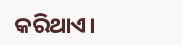କରିଥାଏ।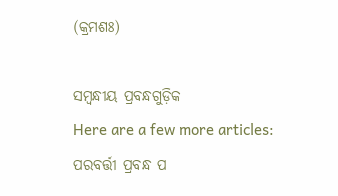(କ୍ରମଶଃ)

ସମ୍ବନ୍ଧୀୟ ପ୍ରବନ୍ଧଗୁଡ଼ିକ
Here are a few more articles:
ପରବର୍ତ୍ତୀ ପ୍ରବନ୍ଧ ପ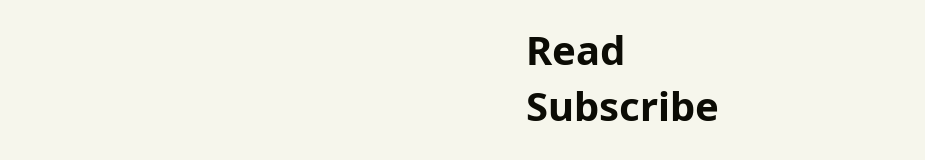Read
Subscribe